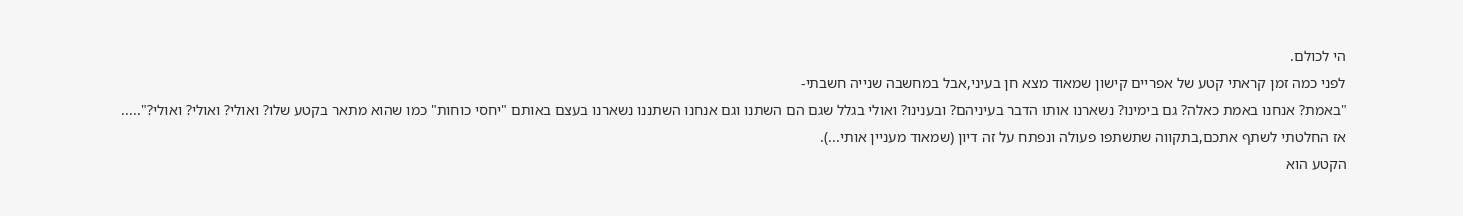הי לכולם.
לפני כמה זמן קראתי קטע של אפריים קישון שמאוד מצא חן בעיני,אבל במחשבה שנייה חשבתי-
"באמת? אנחנו באמת כאלה? גם בימינו? נשארנו אותו הדבר בעיניהם? ובענינו? ואולי בגלל שגם הם השתנו וגם אנחנו השתננו נשארנו בעצם באותם "יחסי כוחות" כמו שהוא מתאר בקטע שלו? ואולי? ואולי? ואולי?".....
אז החלטתי לשתף אתכם,בתקווה שתשתפו פעולה ונפתח על זה דיון (שמאוד מעניין אותי...).
הקטע הוא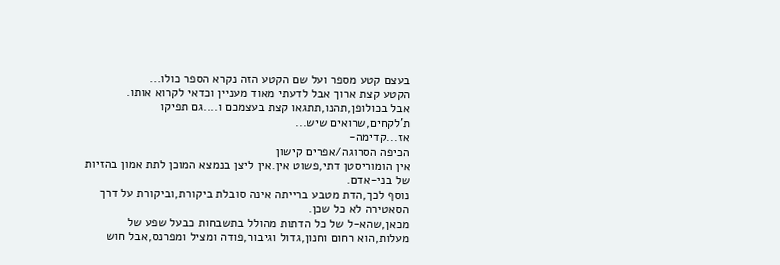בעצם קטע מספר ועל שם הקטע הזה נקרא הספר כולו...
הקטע קצת ארוך אבל לדעתי מאוד מעניין וכדאי לקרוא אותו.
אבל בכולופן,תהנו,תתגאו קצת בעצמכם ו....גם תפיקו ת'לקחים,שרואים שיש...
אז...קדימה-
הכיפה הסרוגה/אפרים קישון
אין הומוריסטן דתי,פשוט אין.אין ליצן בנמצא המוכן לתת אמון בהזיות של בני-אדם.
נוסף לכך,הדת מטבע ברייתה אינה סובלת ביקורת,וביקורת על דרך הסאטירה לא כל שכן.
מכאן,שהא-ל של כל הדתות מהולל בתשבחות כבעל שפע של מעלות,הוא רחום וחנון,גדול וגיבור,פודה ומציל ומפרנס,אבל חוש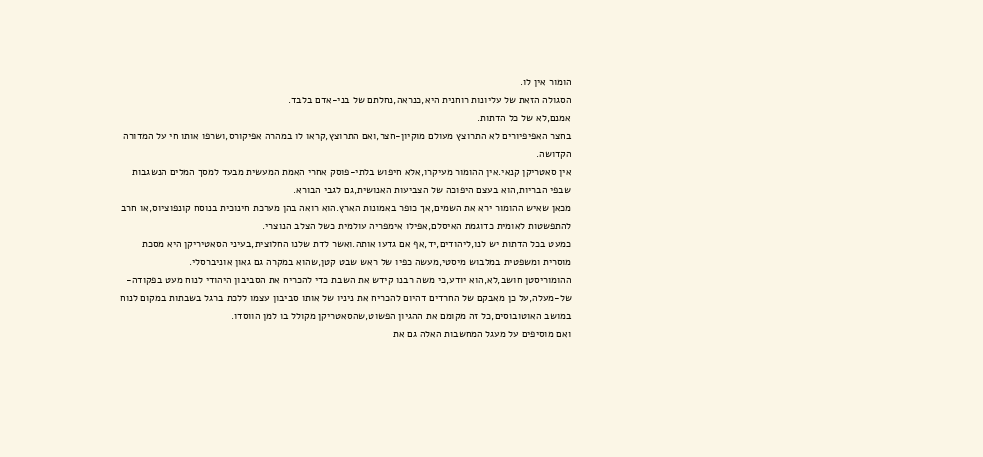הומור אין לו.
הסגולה הזאת של עליונות רוחנית היא,כנראה,נחלתם של בני-אדם בלבד.
אמנם,לא של כל הדתות.
בחצר האפיפיורים לא התרוצץ מעולם מוקיון-חצר,ואם התרוצץ,קראו לו במהרה אפיקורס,ושרפו אותו חי על המדורה הקדושה.
אין סאטריקן קנאי.אין ההומור מעיקרו,אלא חיפוש בלתי-פוסק אחרי האמת המעשית מבעד למסך המלים הנשגבות שבפי הבריות,הוא בעצם היפוכה של הצביעות האנושית,גם לגבי הבורא.
מכאן שאיש ההומור ירא את השמים,אך כופר באמונות הארץ.הוא רואה בהן מערכת חינוכית בנוסח קונפוציוס,או חרב להתפשטות לאומית כדוגמת האיסלם,אפילו אימפריה עולמית כשל הצלב הנוצרי.
כמעט בכל הדתות יש לנו,ליהודים,יד,אף אם גדעו אותה.ואשר לדת שלנו החלוצית,בעיני הסאטיריקן היא מסכת מוסרית ומשפטית במלבוש מיסטי,מעשה כפיו של ראש שבט קטן,שהוא במקרה גם גאון אוניברסלי.
ההומוריסטן חושב,לא,הוא יודע,כי משה רבנו קידש את השבת כדי להכריח את הסביבון היהודי לנוח מעט בפקודה-של-מעלה,על כן מאבקם של החרדים דהיום להכריח את ניניו של אותו סביבון עצמו ללכת ברגל בשבתות במקום לנוח במושב האוטובוסים,כל זה מקומם את ההגיון הפשוט,שהסאטריקן מקולל בו למן הווסדו.
ואם מוסיפים על מעגל המחשבות האלה גם את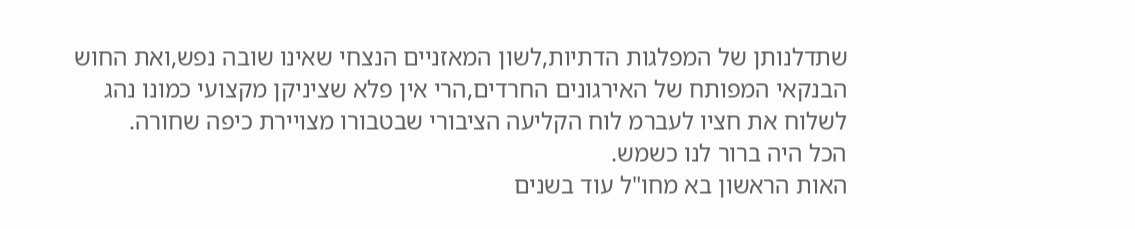שתדלנותן של המפלגות הדתיות,לשון המאזניים הנצחי שאינו שובה נפש,ואת החוש הבנקאי המפותח של האירגונים החרדים,הרי אין פלא שציניקן מקצועי כמונו נהג לשלוח את חציו לעברמ לוח הקליעה הציבורי שבטבורו מצויירת כיפה שחורה.
הכל היה ברור לנו כשמש.
האות הראשון בא מחו"ל עוד בשנים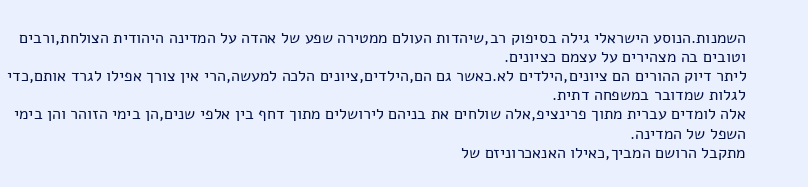השמנות.הנוסע הישראלי גילה בסיפוק רב,שיהדות העולם ממטירה שפע של אהדה על המדינה היהודית הצולחת,ורבים וטובים בה מצהירים על עצמם כציונים.
ליתר דיוק ההורים הם ציונים,הילדים לא.כאשר גם הם,הילדים,ציונים הלכה למעשה,הרי אין צורך אפילו לגרד אותם,כדי לגלות שמדובר במשפחה דתית.
אלה לומדים עברית מתוך פרינציפ,אלה שולחים את בניהם לירושלים מתוך דחף בין אלפי שנים,הן בימי הזוהר והן בימי השפל של המדינה.
מתקבל הרושם המביך,כאילו האנאכרוניזם של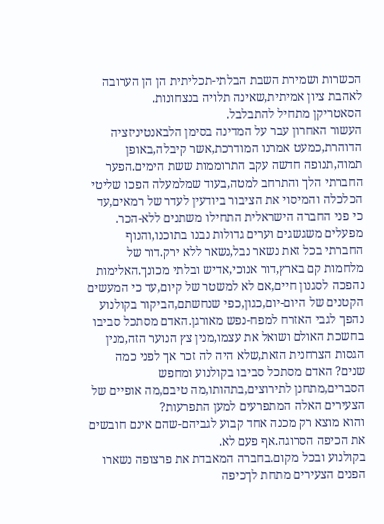הכשרות ושמירת השבת הבלתי-תכליתית הן הן הערובה לאהבת ציון אמיתית,שאינה תלויה בנצחונות.
הסאטריקן מתחיל להתבלבל.
העשור האחרון עבר על המדינה בסימן הלבאנטיניזציה הדוהרת,כמעט אמרנו המודרכת,אשר קיבלה,באופן תמוה,תנופה חדשה עקב התרוממות ששת הימים.הפער החברתי הלך והתרחב למטה,בעוד שמלמעלה הפכו שליטי הכלכלה והמיסוי את הציבור ביודעין לעדר של רמאים,עד כי פני החברה הישראלית התחילו משתנים ללא-הכר.
מפעלים משגשגים וערים גדולות נבנו בתוכנו,והנוף החברתי בכל זאת נשאר נבל,נשאר ללא ירק.דור של מלחמות קם בארץ,דור אנוכי,אדיש ובלתי מכונך.האלימות נהפכה לסגנון חיים,אם לא למשטר של קיום,עד כי המעשים הקטנים של היום-יום,כגון,כפי שנחשתם,הביקור בקולנוע נהפך לגבי האזרח למפח-נפש מאורגן.האדם מסתכל סביבו בחשכת האולם ושואל את עצמו,מנין צץ הנוער הזה,מנין הגסות הצרחנית הזאת,שלא היה לה זכר אך לפני כמה שנים? האדם מסתכל סביבו בקולנוע ומחפש הסברים,מתחנן לתירוצים,בתהותו,מה טיבם,מה אופיים של הצעירים האלה המתפרעים למען התפרעות?
והוא מוצא רק מכנה אחד קבוע לגביהם-שהם אינם חובשים את הכיפה הסרוגה.אף פעם לא.
בקולנוע ובכל מקום.בחברה המאבדת את פרצופה נשארו הפנים הצעירים מתחת לךכיפה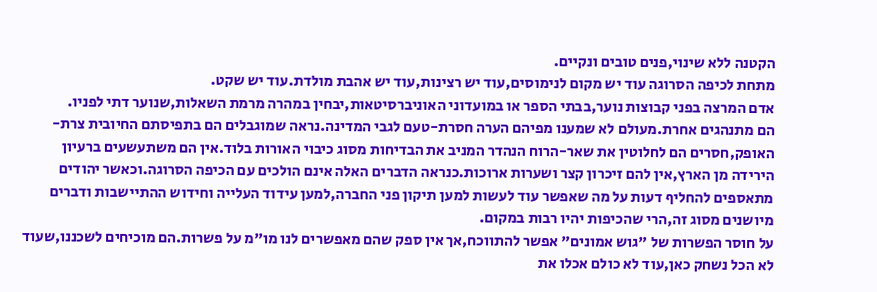הקטנה ללא שינוי,פנים טובים ונקיים.
מתחת לכיפה הסרוגה עוד יש מקום לנימוסים,עוד יש רצינות,עוד יש אהבת מולדת.עוד יש שקט.
אדם המרצה בפני קבוצות נוער,בבתי הספר או במועדוני האוניברסיטאות,יבחין במהרה מרמת השאלות,שנוער דתי לפניו.
הם מתנהגים אחרת.מעולם לא שמענו מפיהם הערה חסרת-טעם לגבי המדינה.נראה שמוגבלים הם בתפיסתם החיובית צרת-האופק,חסרים הם לחלוטין את שאר-הרוח הנהדר המניב את הבדיחות מסוג כיבוי האורות בלוד.אין הם משתעשעים ברעיון הירידה מן הארץ,אין להם זיכרון קצר ושערות ארוכות.כנראה הדברים האלה אינם הולכים עם הכיפה הסרוגה.וכאשר יהודים מתאספים להחליף דעות על מה שאפשר עוד לעשות למען תיקון פני החברה,למען עידוד העלייה וחידוש ההתיישבות ודברים מיושנים מסוג זה,הרי שהכיפות יהיו רבות במקום.
על חוסר הפשרות של "גוש אמונים" אפשר להתווכח,אך אין ספק שהם מאפשרים לנו מו"מ על פשרות.הם מוכיחים לשכננו,שעוד לא הכל נשחק כאן,עוד לא כולם אכלו את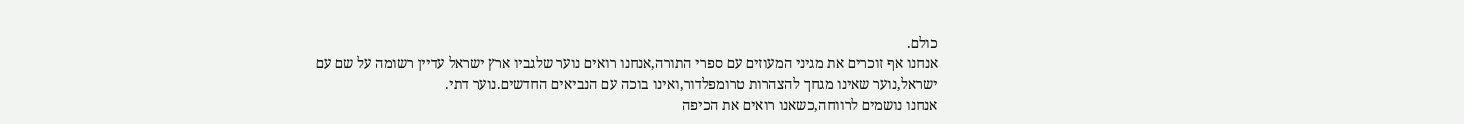כולם.
אנחנו אף זוכרים את מגיני המעוזים עם ספרי התורה,אנחנו רואים נוער שלגביו ארץ ישראל עדיין רשומה על שם עם ישראל,נוער שאינו מגחך להצהרות טרומפלדור,ואינו בוכה עם הנביאים החדשים.נוער דתי.
אנחנו נושמים לרווחה,כשאנו רואים את הכיפה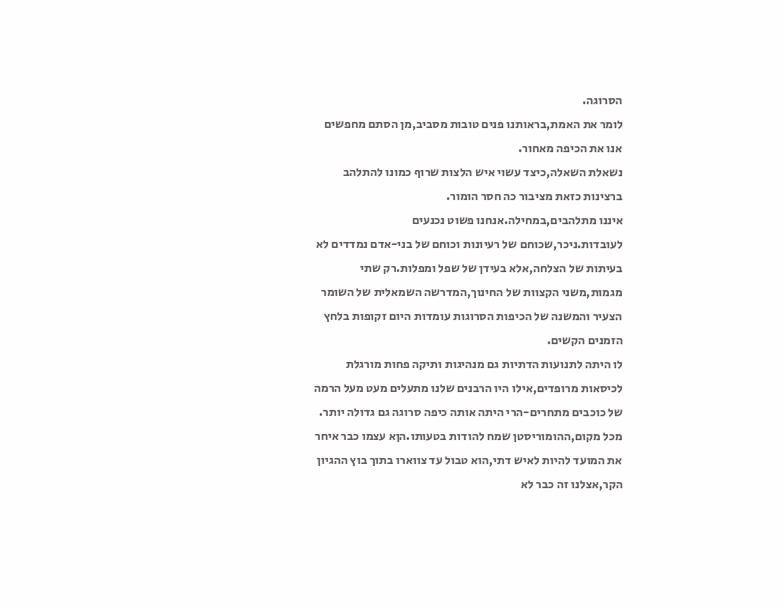הסרוגה.
לומר את האמת,בראותנו פנים טובות מסביב,מן הסתם מחפשים אנו את הכיפה מאחור.
נשאלת השאלה,כיצד עשוי איש הלצות שרוף כמונו להתלהב ברצינות כזאת מציבור כה חסר הומור.
איננו מתלהבים,במחילה.אנחנו פשוט נכנעים לעובדות.ניכר,שכוחם של רעיונות וכוחם של בני-אדם נמדדים לא בעיתות של הצלחה,אלא בעידן של שפל ומפלות.רק שתי מגמות,משני הקצוות של החינוך,המדרשה השמאלית של השומר הצעיר והמשנה של הכיפות הסרוגות עומדות היום זקופות בלחץ הזמנים הקשים.
לו היתה לתנועות הדתיות גם מנהיגות ותיקה פחות מורגלת לכיסאות מרופדים,אילו היו הרבנים שלנו מתעלים מעט מעל הרמה של כוכבים מתחרים-הרי היתה אותה כיפה סרוגה גם גדולה יותר.
מכל מקום,ההומוריסטן שמח להודות בטעותו.הןא עצמו כבר איחר את המועד להיות לאיש דתי,הוא טבול עד צווארו בתוך בוץ ההגיון הקר,אצלנו זה כבר לא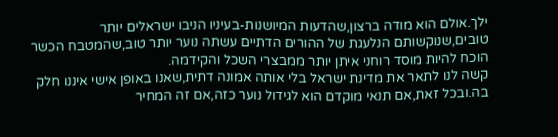ילך.אולם הוא מודה ברצון,שהדעות המיושנות-בעיניו הניבו ישראלים יותר טובים,שנוקשותם הנלעגת של ההורים הדתיים עשתה נוער יותר טוב,שהמטבח הכשר הוכח להיות מוסד רוחני איתן יותר ממבצרי השכל והקידמה.
קשה לנו לתאר את מדינת ישראל בלי אותה אמונה דתית,שאנו באופן אישי איננו חלק בה.ובכל זאת,אם תנאי מוקדם הוא לגידול נוער כזה,אם זה המחיר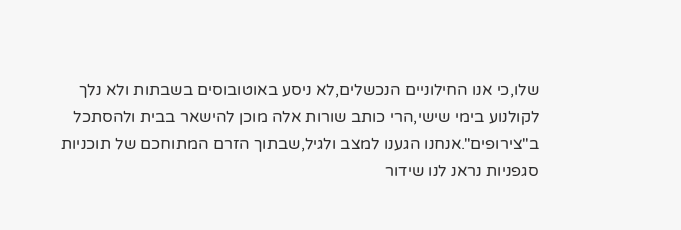שלו,כי אנו החילוניים הנכשלים,לא ניסע באוטובוסים בשבתות ולא נלך לקולנוע בימי שישי,הרי כותב שורות אלה מוכן להישאר בבית ולהסתכל ב"צירופים".אנחנו הגענו למצב ולגיל,שבתוך הזרם המתוחכם של תוכניות סגפניות נראנ לנו שידור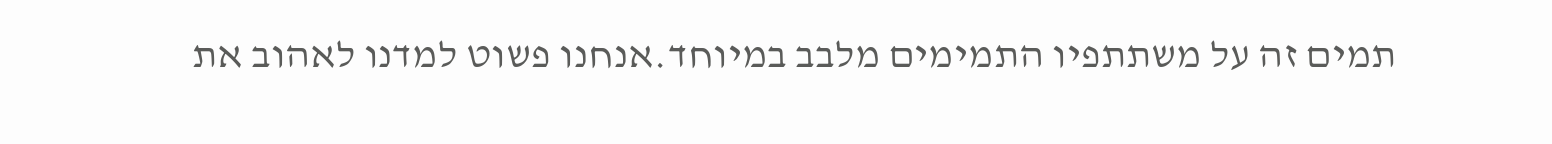תמים זה על משתתפיו התמימים מלבב במיוחד.אנחנו פשוט למדנו לאהוב את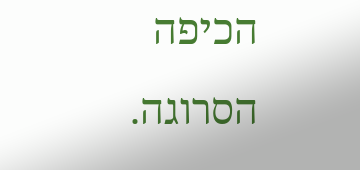הכיפה הסרוגה.